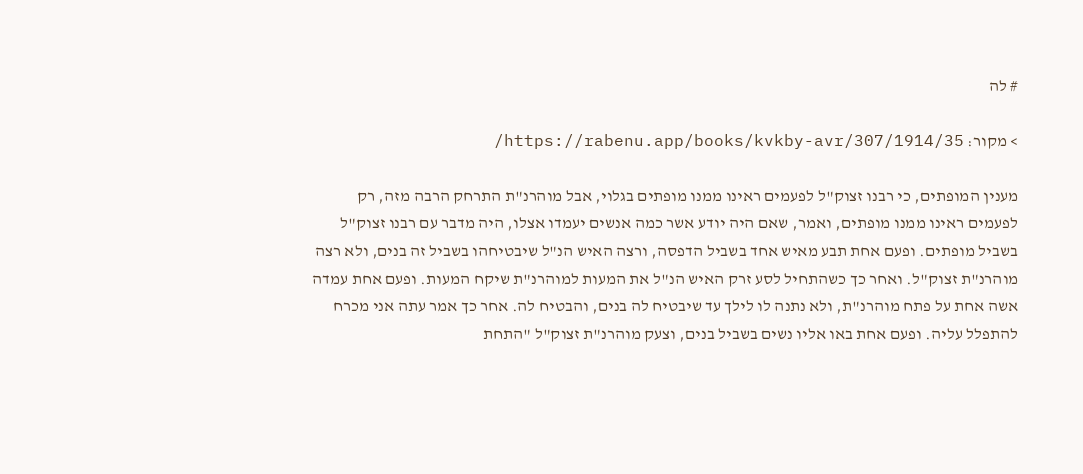# לה

> מקור: https://rabenu.app/books/kvkby-avr/307/1914/35/

מענין המופתים, כי רבנו זצוק"ל לפעמים ראינו ממנו מופתים בגלוי, אבל מוהרנ"ת התרחק הרבה מזה, רק לפעמים ראינו ממנו מופתים, ואמר, שאם היה יודע אשר כמה אנשים יעמדו אצלו, היה מדבר עם רבנו זצוק"ל בשביל מופתים. ופעם אחת תבע מאיש אחד בשביל הדפסה, ורצה האיש הנ"ל שיבטיחהו בשביל זה בנים, ולא רצה מוהרנ"ת זצוק"ל. ואחר כך כשהתחיל לסע זרק האיש הנ"ל את המעות למוהרנ"ת שיקח המעות. ופעם אחת עמדה אשה אחת על פתח מוהרנ"ת, ולא נתנה לו לילך עד שיבטיח לה בנים, והבטיח לה. אחר כך אמר עתה אני מכרח להתפלל עליה. ופעם אחת באו אליו נשים בשביל בנים, וצעק מוהרנ"ת זצוק"ל "התחת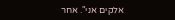אלקים אני". אחר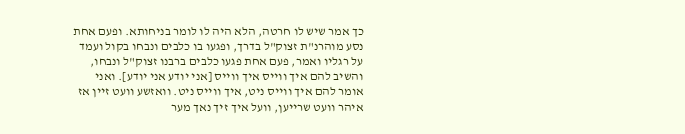כך אמר שיש לו חרטה, הלא היה לו לומר בניחותא. ופעם אחת נסע מוהרנ"ת זצוק"ל בדרך, ופגעו בו כלבים ונבחו בקול ועמד על רגליו ואמר, פעם אחת פגעו כלבים ברבנו זצוק"ל ונבחו, והשיב להם איך ווייס איך ווייס [אני יודע אני יודע]. ואני אומר להם איך ווייס ניט, איך ווייס ניט. וואזשע וועט זיין אז איהר וועט שרייען, וועל איך זיך נאך מער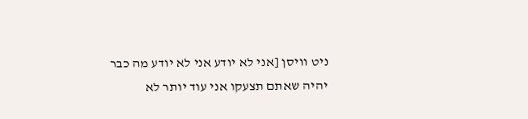ניט וויסן [אני לא יודע אני לא יודע מה כבר יהיה שאתם תצעקו אני עוד יותר לא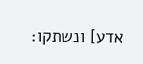אדע] ונשתקו: